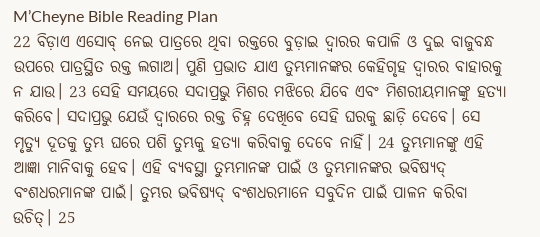M’Cheyne Bible Reading Plan
22 ବିଡ଼ାଏ ଏସୋବ୍ ନେଇ ପାତ୍ରରେ ଥିବା ରକ୍ତରେ ବୁଡ଼ାଇ ଦ୍ୱାରର କପାଳି ଓ ଦୁଇ ବାଜୁବନ୍ଧ ଉପରେ ପାତ୍ରସ୍ଥିତ ରକ୍ତ ଲଗାଅ। ପୁଣି ପ୍ରଭାତ ଯାଏ ତୁମ୍ଭମାନଙ୍କର କେହିଗୃହ ଦ୍ୱାରର ବାହାରକୁ ନ ଯାଉ। 23 ସେହି ସମୟରେ ସଦାପ୍ରଭୁ ମିଶର ମଝିରେ ଯିବେ ଏବଂ ମିଶରୀୟମାନଙ୍କୁ ହତ୍ୟା କରିବେ। ସଦାପ୍ରଭୁ ଯେଉଁ ଦ୍ୱାରରେ ରକ୍ତ ଚିହ୍ନ ଦେଖିବେ ସେହି ଘରକୁ ଛାଡ଼ି ଦେବେ। ସେ ମୃତ୍ୟୁ ଦୂତକୁ ତୁମ୍ଭ ଘରେ ପଶି ତୁମ୍ଭକୁ ହତ୍ୟା କରିବାକୁ ଦେବେ ନାହିଁ। 24 ତୁମ୍ଭମାନଙ୍କୁ ଏହି ଆଜ୍ଞା ମାନିବାକୁ ହେବ। ଏହି ବ୍ୟବସ୍ଥା ତୁମ୍ଭମାନଙ୍କ ପାଇଁ ଓ ତୁମ୍ଭମାନଙ୍କର ଭବିଷ୍ୟଦ୍ ବଂଶଧରମାନଙ୍କ ପାଇଁ। ତୁମ୍ଭର ଭବିଷ୍ୟଦ୍ ବଂଶଧରମାନେ ସବୁଦିନ ପାଇଁ ପାଳନ କରିବା ଉଚିତ୍। 25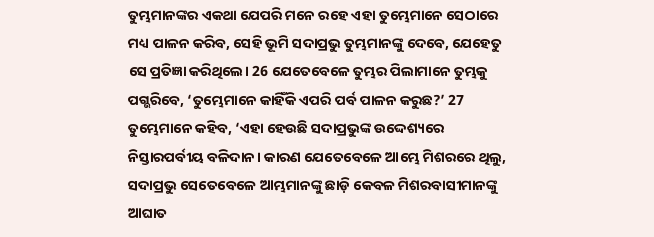ତୁମ୍ଭମାନଙ୍କର ଏକଥା ଯେପରି ମନେ ରହେ ଏହା ତୁମ୍ଭେମାନେ ସେଠାରେ ମଧ୍ୟ ପାଳନ କରିବ, ସେହି ଭୂମି ସଦାପ୍ରଭୁ ତୁମ୍ଭମାନଙ୍କୁ ଦେବେ, ଯେହେତୁ ସେ ପ୍ରତିଜ୍ଞା କରିଥିଲେ। 26 ଯେତେବେଳେ ତୁମ୍ଭର ପିଲାମାନେ ତୁମ୍ଭକୁ ପଗ୍ଭରିବେ, ‘ତୁମ୍ଭେମାନେ କାହିଁକି ଏପରି ପର୍ବ ପାଳନ କରୁଛ?’ 27 ତୁମ୍ଭେମାନେ କହିବ, ‘ଏହା ହେଉଛି ସଦାପ୍ରଭୁଙ୍କ ଉଦ୍ଦେଶ୍ୟରେ ନିସ୍ତାରପର୍ବୀୟ ବଳିଦାନ। କାରଣ ଯେତେବେଳେ ଆମ୍ଭେ ମିଶରରେ ଥିଲୁ, ସଦାପ୍ରଭୁ ସେତେବେଳେ ଆମ୍ଭମାନଙ୍କୁ ଛାଡ଼ି କେବଳ ମିଶରବାସୀମାନଙ୍କୁ ଆଘାତ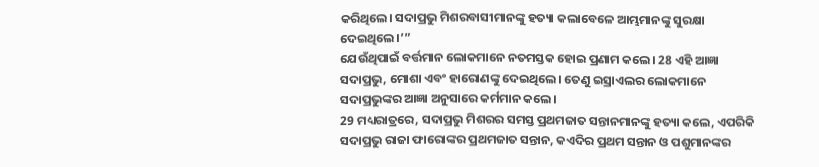କରିଥିଲେ। ସଦାପ୍ରଭୁ ମିଶରବାସୀମାନଙ୍କୁ ହତ୍ୟା କଲାବେଳେ ଆମ୍ଭମାନଙ୍କୁ ସୁରକ୍ଷା ଦେଇଥିଲେ।’”
ଯେଉଁଥିପାଇଁ ବର୍ତ୍ତମାନ ଲୋକମାନେ ନତମସ୍ତକ ହୋଇ ପ୍ରଣାମ କଲେ। 28 ଏହି ଆଜ୍ଞା ସଦାପ୍ରଭୁ, ମୋଶା ଏବଂ ହାରୋଣଙ୍କୁ ଦେଇଥିଲେ। ତେଣୁ ଇସ୍ରାଏଲର ଲୋକମାନେ ସଦାପ୍ରଭୁଙ୍କର ଆଜ୍ଞା ଅନୁସାରେ କର୍ମମାନ କଲେ।
29 ମଧ୍ୟରାତ୍ରରେ, ସଦାପ୍ରଭୁ ମିଶରର ସମସ୍ତ ପ୍ରଥମଜାତ ସନ୍ତାନମାନଙ୍କୁ ହତ୍ୟା କଲେ, ଏପରିକି ସଦାପ୍ରଭୁ ରାଜା ଫାରୋଙ୍କର ପ୍ରଥମଜାତ ସନ୍ତାନ, କଏଦିର ପ୍ରଥମ ସନ୍ତାନ ଓ ପଶୁମାନଙ୍କର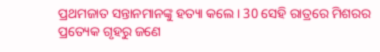ପ୍ରଥମଜାତ ସନ୍ତାନମାନଙ୍କୁ ହତ୍ୟା କଲେ। 30 ସେହି ରାତ୍ରରେ ମିଶରର ପ୍ରତ୍ୟେକ ଗୃହରୁ ଜଣେ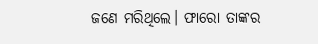ଜଣେ ମରିଥିଲେ। ଫାରୋ ତାଙ୍କର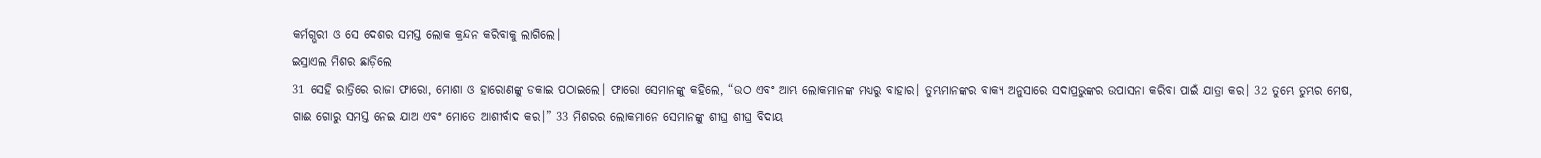କର୍ମଗ୍ଭରୀ ଓ ସେ ଦେଶର ସମସ୍ତ ଲୋକ କ୍ରନ୍ଦନ କରିବାକୁ ଲାଗିଲେ।
ଇସ୍ରାଏଲ ମିଶର ଛାଡ଼ିଲେ
31 ସେହି ରାତ୍ରିରେ ରାଜା ଫାରୋ, ମୋଶା ଓ ହାରୋଣଙ୍କୁ ଡକାଇ ପଠାଇଲେ। ଫାରୋ ସେମାନଙ୍କୁ କହିଲେ, “ଉଠ ଏବଂ ଆମ୍ଭ ଲୋକମାନଙ୍କ ମଧ୍ୟରୁ ବାହାର। ତୁମ୍ଭମାନଙ୍କର ବାକ୍ୟ ଅନୁସାରେ ସଦାପ୍ରଭୁଙ୍କର ଉପାସନା କରିବା ପାଇଁ ଯାତ୍ରା କର। 32 ତୁମ୍ଭେ ତୁମ୍ଭର ମେଷ, ଗାଈ ଗୋରୁ ସମସ୍ତ ନେଇ ଯାଅ ଏବଂ ମୋତେ ଆଶୀର୍ବାଦ କର।” 33 ମିଶରର ଲୋକମାନେ ସେମାନଙ୍କୁ ଶୀଘ୍ର ଶୀଘ୍ର ବିଦାୟ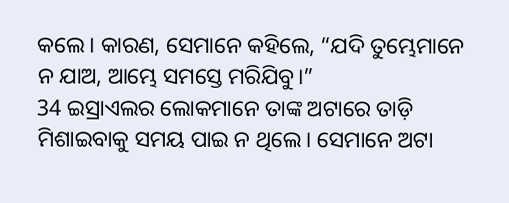କଲେ। କାରଣ, ସେମାନେ କହିଲେ, “ଯଦି ତୁମ୍ଭେମାନେ ନ ଯାଅ, ଆମ୍ଭେ ସମସ୍ତେ ମରିଯିବୁ।”
34 ଇସ୍ରାଏଲର ଲୋକମାନେ ତାଙ୍କ ଅଟାରେ ତାଡ଼ି ମିଶାଇବାକୁ ସମୟ ପାଇ ନ ଥିଲେ। ସେମାନେ ଅଟା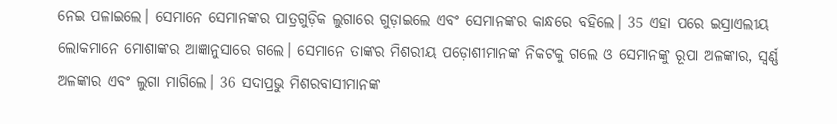ନେଇ ପଳାଇଲେ। ସେମାନେ ସେମାନଙ୍କର ପାତ୍ରଗୁଡ଼ିକ ଲୁଗାରେ ଗୁଡ଼ାଇଲେ ଏବଂ ସେମାନଙ୍କର କାନ୍ଧରେ ବହିଲେ। 35 ଏହା ପରେ ଇସ୍ରାଏଲୀୟ ଲୋକମାନେ ମୋଶାଙ୍କର ଆଜ୍ଞାନୁସାରେ ଗଲେ। ସେମାନେ ତାଙ୍କର ମିଶରୀୟ ପଡ଼ୋଶୀମାନଙ୍କ ନିକଟକୁ ଗଲେ ଓ ସେମାନଙ୍କୁ ରୂପା ଅଳଙ୍କାର, ସ୍ୱର୍ଣ୍ଣ ଅଳଙ୍କାର ଏବଂ ଲୁଗା ମାଗିଲେ। 36 ସଦାପ୍ରଭୁ ମିଶରବାସୀମାନଙ୍କ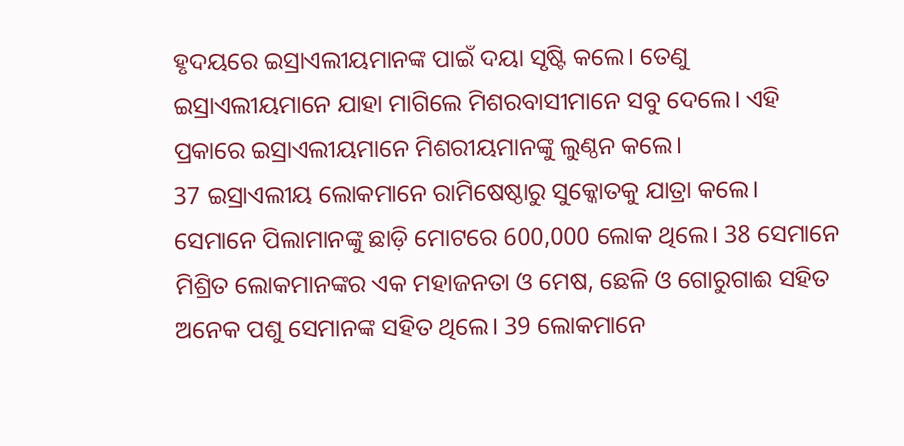ହୃଦୟରେ ଇସ୍ରାଏଲୀୟମାନଙ୍କ ପାଇଁ ଦୟା ସୃଷ୍ଟି କଲେ। ତେଣୁ ଇସ୍ରାଏଲୀୟମାନେ ଯାହା ମାଗିଲେ ମିଶରବାସୀମାନେ ସବୁ ଦେଲେ। ଏହି ପ୍ରକାରେ ଇସ୍ରାଏଲୀୟମାନେ ମିଶରୀୟମାନଙ୍କୁ ଲୁଣ୍ଠନ କଲେ।
37 ଇସ୍ରାଏଲୀୟ ଲୋକମାନେ ରାମିଷେଷ୍ଠାରୁ ସୁକ୍କୋତକୁ ଯାତ୍ରା କଲେ। ସେମାନେ ପିଲାମାନଙ୍କୁ ଛାଡ଼ି ମୋଟରେ 600,000 ଲୋକ ଥିଲେ। 38 ସେମାନେ ମିଶ୍ରିତ ଲୋକମାନଙ୍କର ଏକ ମହାଜନତା ଓ ମେଷ, ଛେଳି ଓ ଗୋରୁଗାଈ ସହିତ ଅନେକ ପଶୁ ସେମାନଙ୍କ ସହିତ ଥିଲେ। 39 ଲୋକମାନେ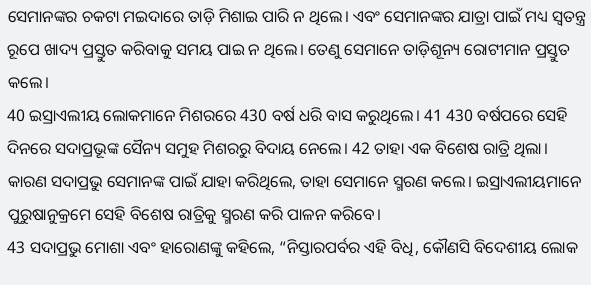ସେମାନଙ୍କର ଚକଟା ମଇଦାରେ ତାଡ଼ି ମିଶାଇ ପାରି ନ ଥିଲେ। ଏବଂ ସେମାନଙ୍କର ଯାତ୍ରା ପାଇଁ ମଧ୍ୟ ସ୍ୱତନ୍ତ୍ର ରୂପେ ଖାଦ୍ୟ ପ୍ରସ୍ତୁତ କରିବାକୁ ସମୟ ପାଇ ନ ଥିଲେ। ତେଣୁ ସେମାନେ ତାଡ଼ିଶୂନ୍ୟ ରୋଟୀମାନ ପ୍ରସ୍ତୁତ କଲେ।
40 ଇସ୍ରାଏଲୀୟ ଲୋକମାନେ ମିଶରରେ 430 ବର୍ଷ ଧରି ବାସ କରୁଥିଲେ। 41 430 ବର୍ଷପରେ ସେହି ଦିନରେ ସଦାପ୍ରଭୂଙ୍କ ସୈନ୍ୟ ସମୁହ ମିଶରରୁ ବିଦାୟ ନେଲେ। 42 ତାହା ଏକ ବିଶେଷ ରାତ୍ରି ଥିଲା। କାରଣ ସଦାପ୍ରଭୁ ସେମାନଙ୍କ ପାଇଁ ଯାହା କରିଥିଲେ, ତାହା ସେମାନେ ସ୍ମରଣ କଲେ। ଇସ୍ରାଏଲୀୟମାନେ ପୁରୁଷାନୁକ୍ରମେ ସେହି ବିଶେଷ ରାତ୍ରିକୁ ସ୍ମରଣ କରି ପାଳନ କରିବେ।
43 ସଦାପ୍ରଭୁ ମୋଶା ଏବଂ ହାରୋଣଙ୍କୁ କହିଲେ, “ନିସ୍ତାରପର୍ବର ଏହି ବିଧି, କୌଣସି ବିଦେଶୀୟ ଲୋକ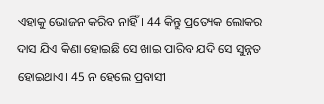ଏହାକୁ ଭୋଜନ କରିବ ନାହିଁ। 44 କିନ୍ତୁ ପ୍ରତ୍ୟେକ ଲୋକର ଦାସ ଯିଏ କିଣା ହୋଇଛି ସେ ଖାଇ ପାରିବ ଯଦି ସେ ସୁନ୍ନତ ହୋଇଥାଏ। 45 ନ ହେଲେ ପ୍ରବାସୀ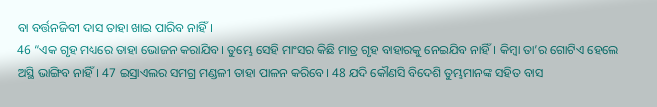ବା ବର୍ତ୍ତନଜିବୀ ଦାସ ତାହା ଖାଇ ପାରିବ ନାହିଁ।
46 “ଏକ ଗୃହ ମଧ୍ୟରେ ତାହା ଭୋଜନ କରାଯିବ। ତୁମ୍ଭେ ସେହି ମାଂସର କିଛି ମାତ୍ର ଗୃହ ବାହାରକୁ ନେଇଯିବ ନାହିଁ। କିମ୍ବା ତା’ର ଗୋଟିଏ ହେଲେ ଅସ୍ଥି ଭାଙ୍ଗିବ ନାହିଁ। 47 ଇସ୍ରାଏଲର ସମଗ୍ର ମଣ୍ଡଳୀ ତାହା ପାଳନ କରିବେ। 48 ଯଦି କୌଣସି ବିଦେଶି ତୁମ୍ଭମାନଙ୍କ ସହିତ ବାସ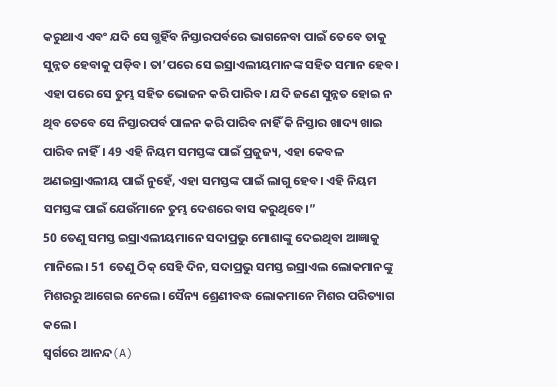କରୁଥାଏ ଏବଂ ଯଦି ସେ ଗ୍ଭହିଁବ ନିସ୍ତାରପର୍ବରେ ଭାଗନେବା ପାଇଁ ତେବେ ତାକୁ ସୁନ୍ନତ ହେବାକୁ ପଡ଼ିବ। ତା’ପରେ ସେ ଇସ୍ରାଏଲୀୟମାନଙ୍କ ସହିତ ସମାନ ହେବ। ଏହା ପରେ ସେ ତୁମ୍ଭ ସହିତ ଭୋଜନ କରି ପାରିବ। ଯଦି ଜଣେ ସୁନ୍ନତ ହୋଇ ନ ଥିବ ତେବେ ସେ ନିସ୍ତାରପର୍ବ ପାଳନ କରି ପାରିବ ନାହିଁ କି ନିସ୍ତାର ଖାଦ୍ୟ ଖାଇ ପାରିବ ନାହିଁ। 49 ଏହି ନିୟମ ସମସ୍ତଙ୍କ ପାଇଁ ପ୍ରଜୁଜ୍ୟ, ଏହା କେବଳ ଅଣଇସ୍ରାଏଲୀୟ ପାଇଁ ନୁହେଁ, ଏହା ସମସ୍ତଙ୍କ ପାଇଁ ଲାଗୁ ହେବ। ଏହି ନିୟମ ସମସ୍ତଙ୍କ ପାଇଁ ଯେଉଁମାନେ ତୁମ୍ଭ ଦେଶରେ ବାସ କରୁଥିବେ।”
50 ତେଣୁ ସମସ୍ତ ଇସ୍ରାଏଲୀୟମାନେ ସଦାପ୍ରଭୁ ମୋଶାଙ୍କୁ ଦେଇଥିବା ଆଜ୍ଞାକୁ ମାନିଲେ। 51 ତେଣୁ ଠିକ୍ ସେହି ଦିନ, ସଦାପ୍ରଭୁ ସମସ୍ତ ଇସ୍ରାଏଲ ଲୋକମାନଙ୍କୁ ମିଶରରୁ ଆଗେଇ ନେଲେ। ସୈନ୍ୟ ଶ୍ରେଣୀବଦ୍ଧ ଲୋକମାନେ ମିଶର ପରିତ୍ୟାଗ କଲେ।
ସ୍ୱର୍ଗରେ ଆନନ୍ଦ(A)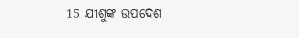15 ଯୀଶୁଙ୍କ ଉପଦେଶ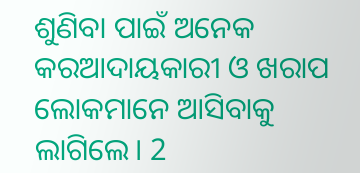ଶୁଣିବା ପାଇଁ ଅନେକ କରଆଦାୟକାରୀ ଓ ଖରାପ ଲୋକମାନେ ଆସିବାକୁ ଲାଗିଲେ। 2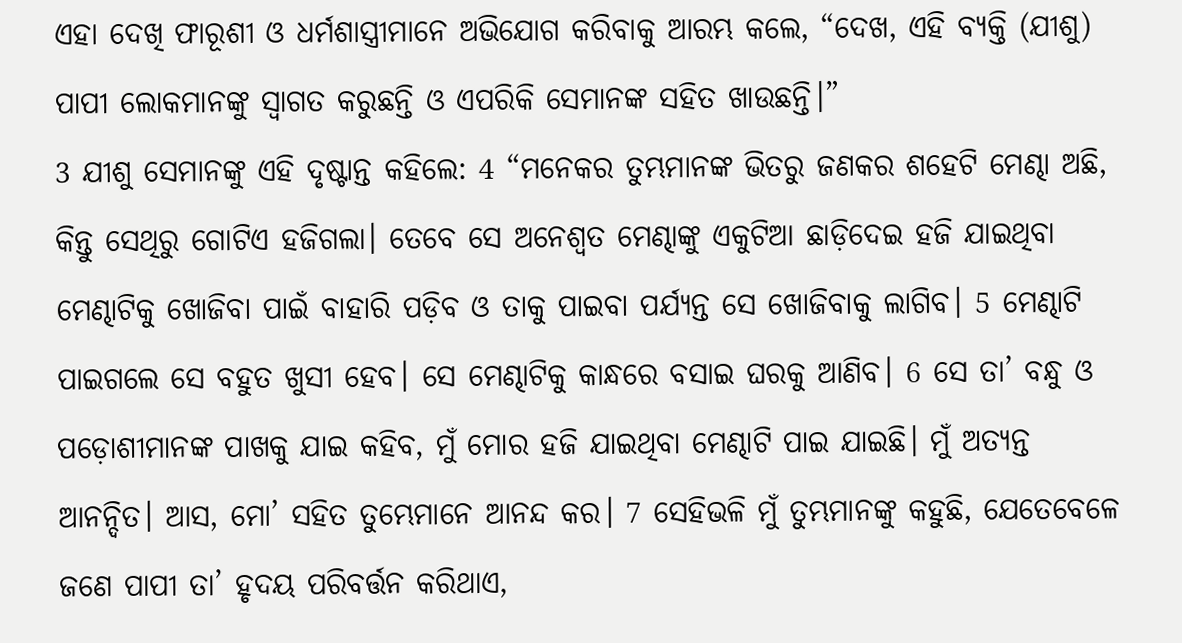ଏହା ଦେଖି ଫାରୂଶୀ ଓ ଧର୍ମଶାସ୍ତ୍ରୀମାନେ ଅଭିଯୋଗ କରିବାକୁ ଆରମ୍ଭ କଲେ, “ଦେଖ, ଏହି ବ୍ୟକ୍ତି (ଯୀଶୁ) ପାପୀ ଲୋକମାନଙ୍କୁ ସ୍ୱାଗତ କରୁଛନ୍ତି ଓ ଏପରିକି ସେମାନଙ୍କ ସହିତ ଖାଉଛନ୍ତି।”
3 ଯୀଶୁ ସେମାନଙ୍କୁ ଏହି ଦୃଷ୍ଟାନ୍ତ କହିଲେ: 4 “ମନେକର ତୁମ୍ଭମାନଙ୍କ ଭିତରୁ ଜଣକର ଶହେଟି ମେଣ୍ଢା ଅଛି, କିନ୍ତୁ ସେଥିରୁ ଗୋଟିଏ ହଜିଗଲା। ତେବେ ସେ ଅନେଶ୍ୱତ ମେଣ୍ଢାଙ୍କୁ ଏକୁଟିଆ ଛାଡ଼ିଦେଇ ହଜି ଯାଇଥିବା ମେଣ୍ଢାଟିକୁ ଖୋଜିବା ପାଇଁ ବାହାରି ପଡ଼ିବ ଓ ତାକୁ ପାଇବା ପର୍ଯ୍ୟନ୍ତ ସେ ଖୋଜିବାକୁ ଲାଗିବ। 5 ମେଣ୍ଢାଟି ପାଇଗଲେ ସେ ବହୁତ ଖୁସୀ ହେବ। ସେ ମେଣ୍ଢାଟିକୁ କାନ୍ଧରେ ବସାଇ ଘରକୁ ଆଣିବ। 6 ସେ ତା’ ବନ୍ଧୁ ଓ ପଡ଼ୋଶୀମାନଙ୍କ ପାଖକୁ ଯାଇ କହିବ, ମୁଁ ମୋର ହଜି ଯାଇଥିବା ମେଣ୍ଢାଟି ପାଇ ଯାଇଛି। ମୁଁ ଅତ୍ୟନ୍ତ ଆନନ୍ଦିତ। ଆସ, ମୋ’ ସହିତ ତୁମ୍ଭେମାନେ ଆନନ୍ଦ କର। 7 ସେହିଭଳି ମୁଁ ତୁମ୍ଭମାନଙ୍କୁ କହୁଛି, ଯେତେବେଳେ ଜଣେ ପାପୀ ତା’ ହୃଦୟ ପରିବର୍ତ୍ତନ କରିଥାଏ,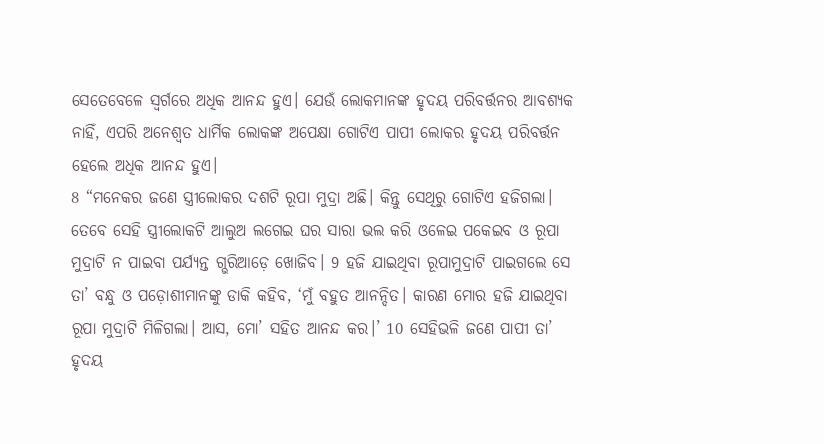ସେତେବେଳେ ସ୍ୱର୍ଗରେ ଅଧିକ ଆନନ୍ଦ ହୁଏ। ଯେଉଁ ଲୋକମାନଙ୍କ ହୃଦୟ ପରିବର୍ତ୍ତନର ଆବଶ୍ୟକ ନାହିଁ, ଏପରି ଅନେଶ୍ୱତ ଧାର୍ମିକ ଲୋକଙ୍କ ଅପେକ୍ଷା ଗୋଟିଏ ପାପୀ ଲୋକର ହୃଦୟ ପରିବର୍ତ୍ତନ ହେଲେ ଅଧିକ ଆନନ୍ଦ ହୁଏ।
8 “ମନେକର ଜଣେ ସ୍ତ୍ରୀଲୋକର ଦଶଟି ରୂପା ମୁଦ୍ରା ଅଛି। କିନ୍ତୁ ସେଥିରୁ ଗୋଟିଏ ହଜିଗଲା। ତେବେ ସେହି ସ୍ତ୍ରୀଲୋକଟି ଆଲୁଅ ଲଗେଇ ଘର ସାରା ଭଲ କରି ଓଳେଇ ପକେଇବ ଓ ରୂପା ମୁଦ୍ରାଟି ନ ପାଇବା ପର୍ଯ୍ୟନ୍ତ ଗ୍ଭରିଆଡ଼େ ଖୋଜିବ। 9 ହଜି ଯାଇଥିବା ରୂପାମୁଦ୍ରାଟି ପାଇଗଲେ ସେ ତା’ ବନ୍ଧୁ ଓ ପଡ଼ୋଶୀମାନଙ୍କୁ ଡାକି କହିବ, ‘ମୁଁ ବହୁତ ଆନନ୍ଦିତ। କାରଣ ମୋର ହଜି ଯାଇଥିବା ରୂପା ମୁଦ୍ରାଟି ମିଳିଗଲା। ଆସ, ମୋ’ ସହିତ ଆନନ୍ଦ କର।’ 10 ସେହିଭଳି ଜଣେ ପାପୀ ତା’ ହୃଦୟ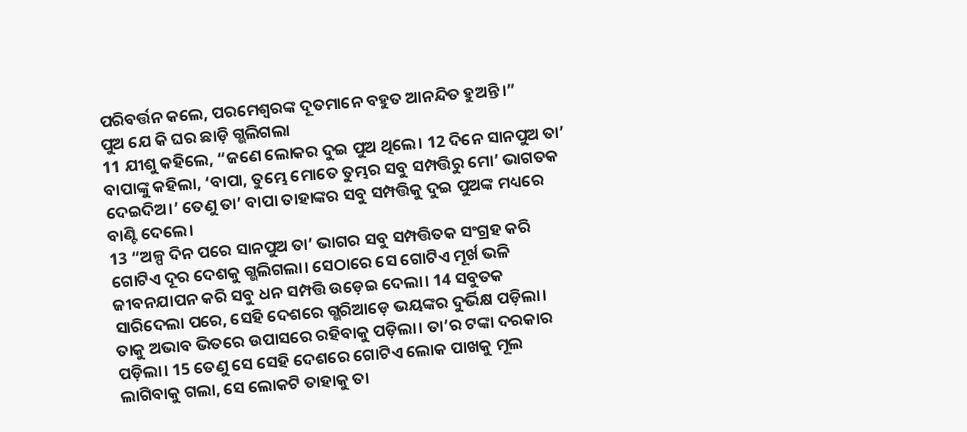ପରିବର୍ତ୍ତନ କଲେ, ପରମେଶ୍ୱରଙ୍କ ଦୂତମାନେ ବହୁତ ଆନନ୍ଦିତ ହୁଅନ୍ତି।”
ପୁଅ ଯେ କି ଘର ଛାଡ଼ି ଗ୍ଭଲିଗଲା
11 ଯୀଶୁ କହିଲେ, “ଜଣେ ଲୋକର ଦୁଇ ପୁଅ ଥିଲେ। 12 ଦିନେ ସାନପୁଅ ତା’ ବାପାଙ୍କୁ କହିଲା, ‘ବାପା, ତୁମ୍ଭେ ମୋତେ ତୁମ୍ଭର ସବୁ ସମ୍ପତ୍ତିରୁ ମୋ’ ଭାଗତକ ଦେଇଦିଅ।’ ତେଣୁ ତା’ ବାପା ତାହାଙ୍କର ସବୁ ସମ୍ପତ୍ତିକୁ ଦୁଇ ପୁଅଙ୍କ ମଧ୍ୟରେ ବାଣ୍ଟି ଦେଲେ।
13 “ଅଳ୍ପ ଦିନ ପରେ ସାନପୁଅ ତା’ ଭାଗର ସବୁ ସମ୍ପତ୍ତିତକ ସଂଗ୍ରହ କରି ଗୋଟିଏ ଦୂର ଦେଶକୁ ଗ୍ଭଲିଗଲା। ସେଠାରେ ସେ ଗୋଟିଏ ମୂର୍ଖ ଭଳି ଜୀବନଯାପନ କରି ସବୁ ଧନ ସମ୍ପତ୍ତି ଉଡ଼େଇ ଦେଲା। 14 ସବୁତକ ସାରିଦେଲା ପରେ, ସେହି ଦେଶରେ ଗ୍ଭରିଆଡ଼େ ଭୟଙ୍କର ଦୁର୍ଭିକ୍ଷ ପଡ଼ିଲା। ତାକୁ ଅଭାବ ଭିତରେ ଉପାସରେ ରହିବାକୁ ପଡ଼ିଲା। ତା’ର ଟଙ୍କା ଦରକାର ପଡ଼ିଲା। 15 ତେଣୁ ସେ ସେହି ଦେଶରେ ଗୋଟିଏ ଲୋକ ପାଖକୁ ମୂଲ ଲାଗିବାକୁ ଗଲା, ସେ ଲୋକଟି ତାହାକୁ ତା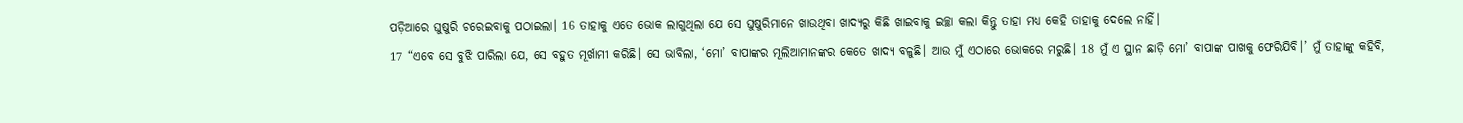ପଡ଼ିଆରେ ଘୁଷୁରି ଚରେଇବାକୁ ପଠାଇଲା। 16 ତାହାକୁ ଏତେ ଭୋକ ଲାଗୁଥିଲା ଯେ ସେ ଘୁଷୁରିମାନେ ଖାଉଥିବା ଖାଦ୍ୟରୁ କିଛି ଖାଇବାକୁ ଇଚ୍ଛା କଲା କିନ୍ତୁ ତାହା ମଧ୍ୟ କେହି ତାହାକୁ ଦେଲେ ନାହିଁ।
17 “ଏବେ ସେ ବୁଝି ପାରିଲା ଯେ, ସେ ବହୁତ ମୂର୍ଖାମୀ କରିଛି। ସେ ଭାବିଲା, ‘ମୋ’ ବାପାଙ୍କର ମୂଲିଆମାନଙ୍କର କେତେ ଖାଦ୍ୟ ବଳୁଛି। ଆଉ ମୁଁ ଏଠାରେ ଭୋକରେ ମରୁଛି। 18 ମୁଁ ଏ ସ୍ଥାନ ଛାଡ଼ି ମୋ’ ବାପାଙ୍କ ପାଖକୁ ଫେରିଯିବି।’ ମୁଁ ତାହାଙ୍କୁ କହିବି,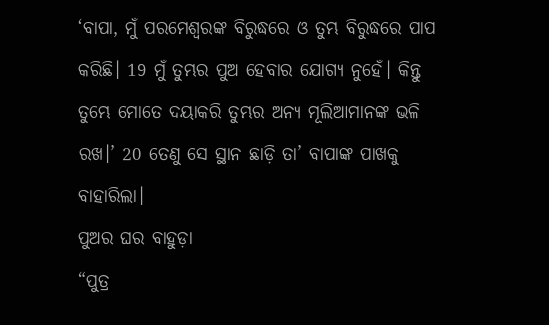‘ବାପା, ମୁଁ ପରମେଶ୍ୱରଙ୍କ ବିରୁଦ୍ଧରେ ଓ ତୁମ୍ଭ ବିରୁଦ୍ଧରେ ପାପ କରିଛି। 19 ମୁଁ ତୁମ୍ଭର ପୁଅ ହେବାର ଯୋଗ୍ୟ ନୁହେଁ। କିନ୍ତୁ ତୁମ୍ଭେ ମୋତେ ଦୟାକରି ତୁମ୍ଭର ଅନ୍ୟ ମୂଲିଆମାନଙ୍କ ଭଳି ରଖ।’ 20 ତେଣୁ ସେ ସ୍ଥାନ ଛାଡ଼ି ତା’ ବାପାଙ୍କ ପାଖକୁ ବାହାରିଲା।
ପୁଅର ଘର ବାହୁଡ଼ା
“ପୁତ୍ର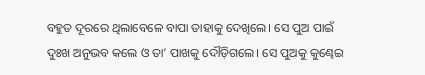ବହୁତ ଦୂରରେ ଥିଲାବେଳେ ବାପା ତାହାକୁ ଦେଖିଲେ। ସେ ପୁଅ ପାଇଁ ଦୁଃଖ ଅନୁଭବ କଲେ ଓ ତା’ ପାଖକୁ ଦୌଡ଼ିଗଲେ। ସେ ପୁଅକୁ କୁଣ୍ଢେଇ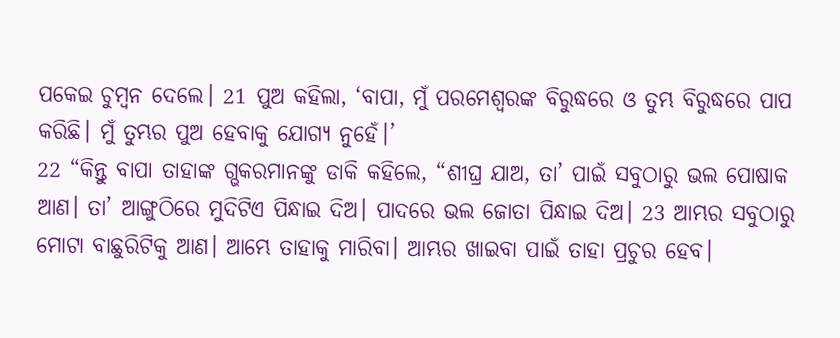ପକେଇ ଚୁମ୍ବନ ଦେଲେ। 21 ପୁଅ କହିଲା, ‘ବାପା, ମୁଁ ପରମେଶ୍ୱରଙ୍କ ବିରୁଦ୍ଧରେ ଓ ତୁମ୍ଭ ବିରୁଦ୍ଧରେ ପାପ କରିଛି। ମୁଁ ତୁମ୍ଭର ପୁଅ ହେବାକୁ ଯୋଗ୍ୟ ନୁହେଁ।’
22 “କିନ୍ତୁ ବାପା ତାହାଙ୍କ ଗ୍ଭକରମାନଙ୍କୁ ଡାକି କହିଲେ, “ଶୀଘ୍ର ଯାଅ, ତା’ ପାଇଁ ସବୁଠାରୁ ଭଲ ପୋଷାକ ଆଣ। ତା’ ଆଙ୍ଗୁଠିରେ ମୁଦିଟିଏ ପିନ୍ଧାଇ ଦିଅ। ପାଦରେ ଭଲ ଜୋତା ପିନ୍ଧାଇ ଦିଅ। 23 ଆମ୍ଭର ସବୁଠାରୁ ମୋଟା ବାଛୁରିଟିକୁ ଆଣ। ଆମ୍ଭେ ତାହାକୁ ମାରିବା। ଆମ୍ଭର ଖାଇବା ପାଇଁ ତାହା ପ୍ରଚୁର ହେବ।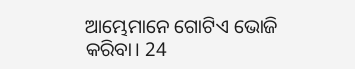ଆମ୍ଭେମାନେ ଗୋଟିଏ ଭୋଜି କରିବା। 24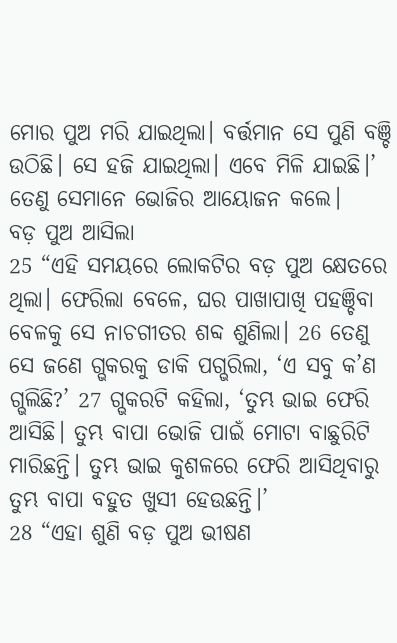ମୋର ପୁଅ ମରି ଯାଇଥିଲା। ବର୍ତ୍ତମାନ ସେ ପୁଣି ବଞ୍ଚି ଉଠିଛି। ସେ ହଜି ଯାଇଥିଲା। ଏବେ ମିଳି ଯାଇଛି।’ ତେଣୁ ସେମାନେ ଭୋଜିର ଆୟୋଜନ କଲେ।
ବଡ଼ ପୁଅ ଆସିଲା
25 “ଏହି ସମୟରେ ଲୋକଟିର ବଡ଼ ପୁଅ କ୍ଷେତରେ ଥିଲା। ଫେରିଲା ବେଳେ, ଘର ପାଖାପାଖି ପହଞ୍ଚିବା ବେଳକୁ ସେ ନାଚଗୀତର ଶବ୍ଦ ଶୁଣିଲା। 26 ତେଣୁ ସେ ଜଣେ ଗ୍ଭକରକୁ ଡାକି ପଗ୍ଭରିଲା, ‘ଏ ସବୁ କ’ଣ ଗ୍ଭଲିଛି?’ 27 ଗ୍ଭକରଟି କହିଲା, ‘ତୁମ୍ଭ ଭାଇ ଫେରି ଆସିଛି। ତୁମ୍ଭ ବାପା ଭୋଜି ପାଇଁ ମୋଟା ବାଛୁରିଟି ମାରିଛନ୍ତି। ତୁମ୍ଭ ଭାଇ କୁଶଳରେ ଫେରି ଆସିଥିବାରୁ ତୁମ୍ଭ ବାପା ବହୁତ ଖୁସୀ ହେଉଛନ୍ତି।’
28 “ଏହା ଶୁଣି ବଡ଼ ପୁଅ ଭୀଷଣ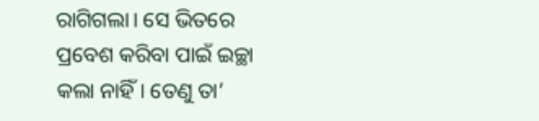ରାଗିଗଲା। ସେ ଭିତରେ ପ୍ରବେଶ କରିବା ପାଇଁ ଇଚ୍ଛା କଲା ନାହିଁ। ତେଣୁ ତା’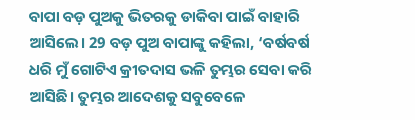ବାପା ବଡ଼ ପୁଅକୁ ଭିତରକୁ ଡାକିବା ପାଇଁ ବାହାରି ଆସିଲେ। 29 ବଡ଼ ପୁଅ ବାପାଙ୍କୁ କହିଲା, ‘ବର୍ଷବର୍ଷ ଧରି ମୁଁ ଗୋଟିଏ କ୍ରୀତଦାସ ଭଳି ତୁମ୍ଭର ସେବା କରି ଆସିଛି। ତୁମ୍ଭର ଆଦେଶକୁ ସବୁବେଳେ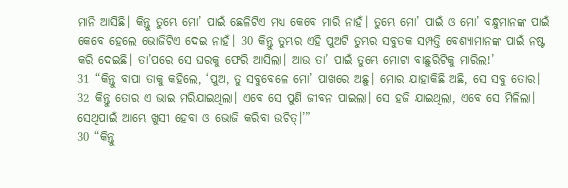ମାନି ଆସିଛି। କିନ୍ତୁ ତୁମ୍ଭେ ମୋ’ ପାଇଁ ଛେଳିଟିଏ ମଧ୍ୟ କେବେ ମାରି ନାହଁ। ତୁମ୍ଭେ ମୋ’ ପାଇଁ ଓ ମୋ’ ବନ୍ଧୁମାନଙ୍କ ପାଇଁ କେବେ ହେଲେ ଭୋଜିଟିଏ ଦେଇ ନାହଁ। 30 କିନ୍ତୁ ତୁମ୍ଭର ଏହି ପୁଅଟି ତୁମ୍ଭର ସବୁତକ ସମ୍ପତ୍ତି ବେଶ୍ୟାମାନଙ୍କ ପାଇଁ ନଷ୍ଟ କରି ଦେଇଛି। ତା’ପରେ ସେ ଘରକୁ ଫେରି ଆସିଲା। ଆଉ ତା’ ପାଇଁ ତୁମ୍ଭେ ମୋଟା ବାଛୁରିଟିକୁ ମାରିଲ!’
31 “କିନ୍ତୁ ବାପା ତାକୁ କହିଲେ, ‘ପୁଅ, ତୁ ସବୁବେଳେ ମୋ’ ପାଖରେ ଅଛୁ। ମୋର ଯାହାକିଛି ଅଛି, ସେ ସବୁ ତୋର। 32 କିନ୍ତୁ ତୋର ଏ ଭାଇ ମରିଯାଇଥିଲା। ଏବେ ସେ ପୁଣି ଜୀବନ ପାଇଲା। ସେ ହଜି ଯାଇଥିଲା, ଏବେ ସେ ମିଳିଲା। ସେଥିପାଇଁ ଆମ୍ଭେ ଖୁସୀ ହେବା ଓ ଭୋଜି କରିବା ଉଚିତ୍।’”
30 “କିନ୍ତୁ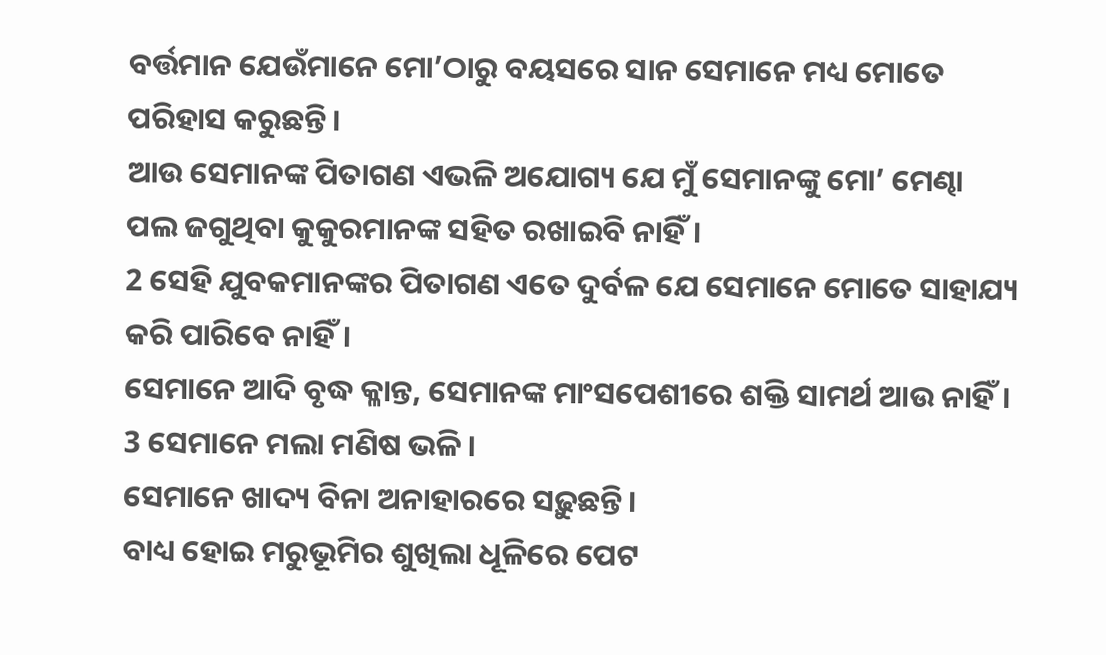ବର୍ତ୍ତମାନ ଯେଉଁମାନେ ମୋ’ଠାରୁ ବୟସରେ ସାନ ସେମାନେ ମଧ୍ୟ ମୋତେ ପରିହାସ କରୁଛନ୍ତି।
ଆଉ ସେମାନଙ୍କ ପିତାଗଣ ଏଭଳି ଅଯୋଗ୍ୟ ଯେ ମୁଁ ସେମାନଙ୍କୁ ମୋ’ ମେଣ୍ଢା ପଲ ଜଗୁଥିବା କୁକୁରମାନଙ୍କ ସହିତ ରଖାଇବି ନାହିଁ।
2 ସେହି ଯୁବକମାନଙ୍କର ପିତାଗଣ ଏତେ ଦୁର୍ବଳ ଯେ ସେମାନେ ମୋତେ ସାହାଯ୍ୟ କରି ପାରିବେ ନାହିଁ।
ସେମାନେ ଆଦି ବୃଦ୍ଧ କ୍ଳାନ୍ତ, ସେମାନଙ୍କ ମାଂସପେଶୀରେ ଶକ୍ତି ସାମର୍ଥ ଆଉ ନାହିଁ।
3 ସେମାନେ ମଲା ମଣିଷ ଭଳି।
ସେମାନେ ଖାଦ୍ୟ ବିନା ଅନାହାରରେ ସଢ଼ୁଛନ୍ତି।
ବାଧ୍ୟ ହୋଇ ମରୁଭୂମିର ଶୁଖିଲା ଧୂଳିରେ ପେଟ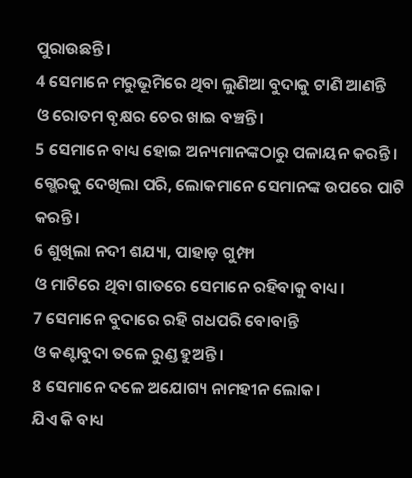ପୁରାଉଛନ୍ତି।
4 ସେମାନେ ମରୁଭୂମିରେ ଥିବା ଲୁଣିଆ ବୁଦାକୁ ଟାଣି ଆଣନ୍ତି
ଓ ରୋତମ ବୃକ୍ଷର ଚେର ଖାଇ ବଞ୍ଚନ୍ତି।
5 ସେମାନେ ବାଧ୍ୟ ହୋଇ ଅନ୍ୟମାନଙ୍କଠାରୁ ପଳାୟନ କରନ୍ତି।
ଗ୍ଭେରକୁ ଦେଖିଲା ପରି, ଲୋକମାନେ ସେମାନଙ୍କ ଉପରେ ପାଟି କରନ୍ତି।
6 ଶୁଖିଲା ନଦୀ ଶଯ୍ୟା, ପାହାଡ଼ ଗୁମ୍ଫା
ଓ ମାଟିରେ ଥିବା ଗାତରେ ସେମାନେ ରହିବାକୁ ବାଧ୍ୟ।
7 ସେମାନେ ବୁଦାରେ ରହି ଗଧପରି ବୋବାନ୍ତି
ଓ କଣ୍ଟାବୁଦା ତଳେ ରୁଣ୍ଡ ହୁଅନ୍ତି।
8 ସେମାନେ ଦଳେ ଅଯୋଗ୍ୟ ନାମହୀନ ଲୋକ।
ଯିଏ କି ବାଧ୍ୟ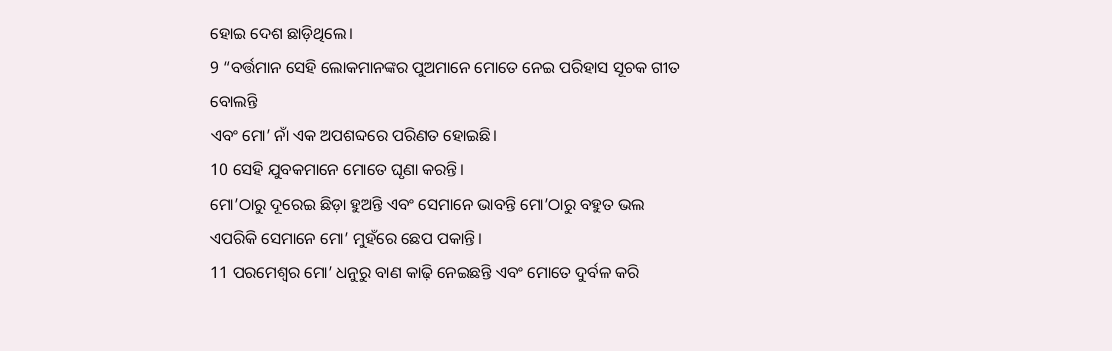ହୋଇ ଦେଶ ଛାଡ଼ିଥିଲେ।
9 “ବର୍ତ୍ତମାନ ସେହି ଲୋକମାନଙ୍କର ପୁଅମାନେ ମୋତେ ନେଇ ପରିହାସ ସୂଚକ ଗୀତ ବୋଲନ୍ତି
ଏବଂ ମୋ’ ନାଁ ଏକ ଅପଶବ୍ଦରେ ପରିଣତ ହୋଇଛି।
10 ସେହି ଯୁବକମାନେ ମୋତେ ଘୃଣା କରନ୍ତି।
ମୋ’ଠାରୁ ଦୂରେଇ ଛିଡ଼ା ହୁଅନ୍ତି ଏବଂ ସେମାନେ ଭାବନ୍ତି ମୋ’ଠାରୁ ବହୁତ ଭଲ ଏପରିକି ସେମାନେ ମୋ’ ମୁହଁରେ ଛେପ ପକାନ୍ତି।
11 ପରମେଶ୍ୱର ମୋ’ ଧନୁରୁ ବାଣ କାଢ଼ି ନେଇଛନ୍ତି ଏବଂ ମୋତେ ଦୁର୍ବଳ କରି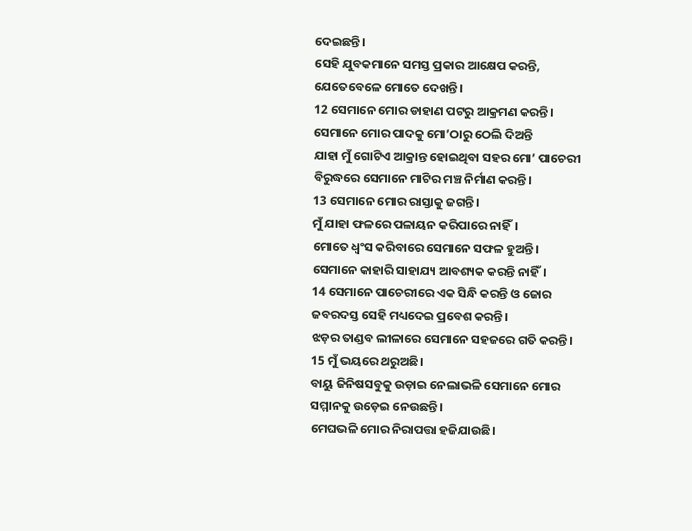ଦେଇଛନ୍ତି।
ସେହି ଯୁବକମାନେ ସମସ୍ତ ପ୍ରକାର ଆକ୍ଷେପ କରନ୍ତି, ଯେତେବେଳେ ମୋତେ ଦେଖନ୍ତି।
12 ସେମାନେ ମୋର ଡାହାଣ ପଟରୁ ଆକ୍ରମଣ କରନ୍ତି।
ସେମାନେ ମୋର ପାଦକୁ ମୋ’ଠାରୁ ଠେଲି ଦିଅନ୍ତି
ଯାହା ମୁଁ ଗୋଟିଏ ଆକ୍ରାନ୍ତ ହୋଇଥିବା ସହର ମୋ’ ପାଚେରୀ ବିରୁଦ୍ଧରେ ସେମାନେ ମାଟିର ମଞ୍ଚ ନିର୍ମାଣ କରନ୍ତି।
13 ସେମାନେ ମୋର ରାସ୍ତାକୁ ଜଗନ୍ତି।
ମୁଁ ଯାହା ଫଳରେ ପଳାୟନ କରିପାରେ ନାହିଁ।
ମୋତେ ଧ୍ୱଂସ କରିବାରେ ସେମାନେ ସଫଳ ହୁଅନ୍ତି।
ସେମାନେ କାହାରି ସାହାଯ୍ୟ ଆବଶ୍ୟକ କରନ୍ତି ନାହିଁ।
14 ସେମାନେ ପାଚେରୀରେ ଏକ ସିନ୍ଧି କରନ୍ତି ଓ ଜୋର ଜବରଦସ୍ତ ସେହି ମଧ୍ୟଦେଇ ପ୍ରବେଶ କରନ୍ତି।
ଝଡ଼ର ତାଣ୍ଡବ ଲୀଳାରେ ସେମାନେ ସହଜରେ ଗତି କରନ୍ତି।
15 ମୁଁ ଭୟରେ ଥରୁଅଛି।
ବାୟୁ ଜିନିଷସବୁକୁ ଉଡ଼ାଇ ନେଲାଭଳି ସେମାନେ ମୋର ସମ୍ମାନକୁ ଉଡ଼େଇ ନେଉଛନ୍ତି।
ମେଘଭଳି ମୋର ନିରାପତ୍ତା ହଜିଯାଉଛି।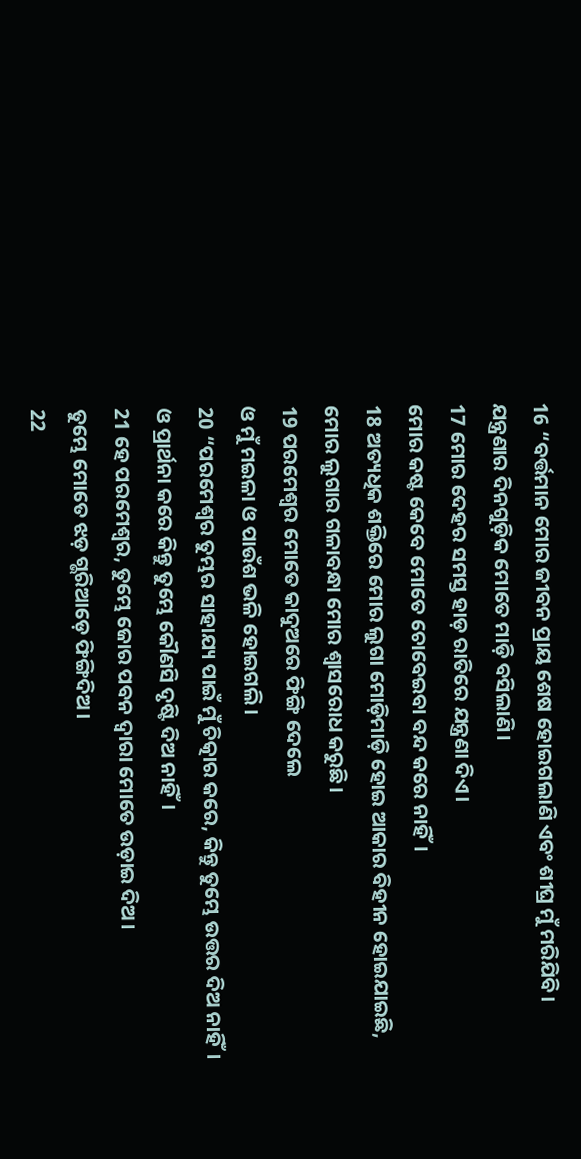16 “ବର୍ତ୍ତମାନ ମୋର ଜୀବନ ପ୍ରାୟ ଶେଷ ହୋଇଗଲାଣି ଏବଂ ଶୀଘ୍ର ମୁଁ ମରିଯିବି।
ଯନ୍ତ୍ରଣାର ଦିନଗୁଡ଼ିକ ମୋତେ ମାଡ଼ି ବସିଲାଣି।
17 ମୋର ଦେହର ସମସ୍ତ ହାଡ଼ ରାତିରେ ଯନ୍ତ୍ରଣା ଦିଏ।
ମୋର କଷ୍ଟ କେବେ ମୋତେ ଚୋବେଇବା ବନ୍ଦ କରେ ନାହିଁ।
18 ଅତ୍ୟଧିକ ଶକ୍ତିରେ ମୋର ଲୁଗା ମୋଡ଼ିମାଡ଼ି ହୋଇ ଆକାର ବିହୀନ ହୋଇଯାଇଛି,
ମୋର ଲୁଗାର ଗଳାବନ୍ଧା ମୋର ଶ୍ୱାସରୋଧ କରୁଛି।
19 ପରମେଶ୍ୱର ମୋତେ କାଦୁଅରେ ଫିଙ୍ଗି ଦେଲେ
ଓ ମୁଁ ମଇଳା ଓ ପାଉଁଶ ଭଳି ହୋଇଗଲି।
20 “ପରମେଶ୍ୱର ତୁମ୍ଭର ସାହାଯ୍ୟ ପାଇଁ ମୁଁ ଚିତ୍କାର କରେ, କିନ୍ତୁ ତୁମ୍ଭେ ଉତ୍ତର ଦିଅ ନାହିଁ।
ଓ ପ୍ରାର୍ଥନା କରେ କିନ୍ତୁ ତୁମ୍ଭେ କୌଣସି ଦୃଷ୍ଟି ଦିଅ ନାହିଁ।
21 ହେ ପରମେଶ୍ୱର, ତୁମ୍ଭେ ଜୋର ପବନ ଦ୍ୱାରା ମୋତେ ଉଡ଼ାଇ ଦିଅ।
ତୁମ୍ଭେ ମୋତେ ଝଡ଼ ଗ୍ଭରିଆଡ଼େ ଫିଙ୍ଗିଦିଅ।
22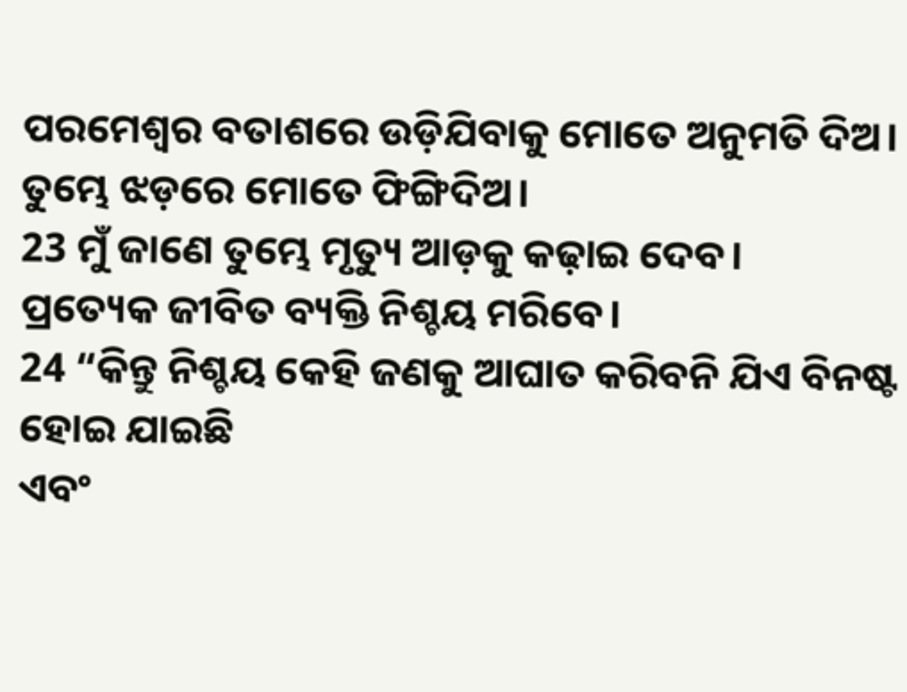ପରମେଶ୍ୱର ବତାଶରେ ଉଡ଼ିଯିବାକୁ ମୋତେ ଅନୁମତି ଦିଅ।
ତୁମ୍ଭେ ଝଡ଼ରେ ମୋତେ ଫିଙ୍ଗିଦିଅ।
23 ମୁଁ ଜାଣେ ତୁମ୍ଭେ ମୃତ୍ୟୁ ଆଡ଼କୁ କଢ଼ାଇ ଦେବ।
ପ୍ରତ୍ୟେକ ଜୀବିତ ବ୍ୟକ୍ତି ନିଶ୍ଚୟ ମରିବେ।
24 “କିନ୍ତୁ ନିଶ୍ଚୟ କେହି ଜଣକୁ ଆଘାତ କରିବନି ଯିଏ ବିନଷ୍ଟ ହୋଇ ଯାଇଛି
ଏବଂ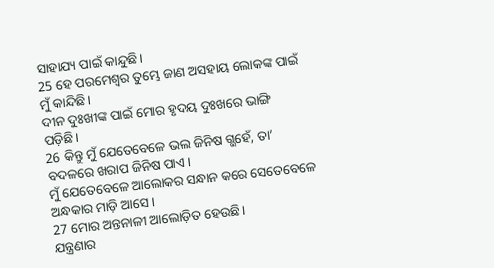ସାହାଯ୍ୟ ପାଇଁ କାନ୍ଦୁଛି।
25 ହେ ପରମେଶ୍ୱର ତୁମ୍ଭେ ଜାଣ ଅସହାୟ ଲୋକଙ୍କ ପାଇଁ ମୁଁ କାନ୍ଦିଛି।
ଦୀନ ଦୁଃଖୀଙ୍କ ପାଇଁ ମୋର ହୃଦୟ ଦୁଃଖରେ ଭାଙ୍ଗି ପଡ଼ିଛି।
26 କିନ୍ତୁ ମୁଁ ଯେତେବେଳେ ଭଲ ଜିନିଷ ଗ୍ଭହେଁ, ତା’ ବଦଳରେ ଖରାପ ଜିନିଷ ପାଏ।
ମୁଁ ଯେତେବେଳେ ଆଲୋକର ସନ୍ଧାନ କରେ ସେତେବେଳେ ଅନ୍ଧକାର ମାଡ଼ି ଆସେ।
27 ମୋର ଅନ୍ତନାଳୀ ଆଲୋଡ଼ିତ ହେଉଛି।
ଯନ୍ତ୍ରଣାର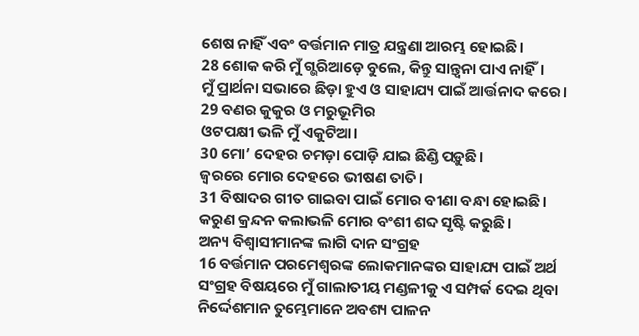ଶେଷ ନାହିଁ ଏବଂ ବର୍ତ୍ତମାନ ମାତ୍ର ଯନ୍ତ୍ରଣା ଆରମ୍ଭ ହୋଇଛି।
28 ଶୋକ କରି ମୁଁ ଗ୍ଭରିଆଡ଼େ ବୁଲେ, କିନ୍ତୁ ସାନ୍ତ୍ୱନା ପାଏ ନାହିଁ।
ମୁଁ ପ୍ରାର୍ଥନା ସଭାରେ ଛିଡ଼ା ହୁଏ ଓ ସାହାଯ୍ୟ ପାଇଁ ଆର୍ତ୍ତନାଦ କରେ।
29 ବଣର କୁକୁର ଓ ମରୁଭୂମିର
ଓଟପକ୍ଷୀ ଭଳି ମୁଁ ଏକୁଟିଆ।
30 ମୋ’ ଦେହର ଚମଡ଼ା ପୋଡ଼ି ଯାଇ ଛିଣ୍ଡି ପଡ଼ୁଛି।
ଜ୍ୱରରେ ମୋର ଦେହରେ ଭୀଷଣ ତାତି।
31 ବିଷାଦର ଗୀତ ଗାଇବା ପାଇଁ ମୋର ବୀଣା ବନ୍ଧା ହୋଇଛି।
କରୁଣ କ୍ରନ୍ଦନ କଲାଭଳି ମୋର ବଂଶୀ ଶବ୍ଦ ସୃଷ୍ଟି କରୁଛି।
ଅନ୍ୟ ବିଶ୍ୱାସୀମାନଙ୍କ ଲାଗି ଦାନ ସଂଗ୍ରହ
16 ବର୍ତ୍ତମାନ ପରମେଶ୍ୱରଙ୍କ ଲୋକମାନଙ୍କର ସାହାଯ୍ୟ ପାଇଁ ଅର୍ଥ ସଂଗ୍ରହ ବିଷୟରେ ମୁଁ ଗାଲାତୀୟ ମଣ୍ଡଳୀକୁ ଏ ସମ୍ପର୍କ ଦେଇ ଥିବା ନିର୍ଦ୍ଦେଶମାନ ତୁମ୍ଭେମାନେ ଅବଶ୍ୟ ପାଳନ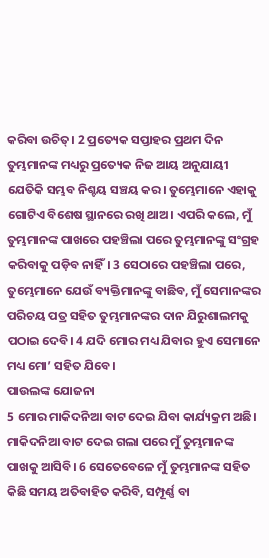କରିବା ଉଚିତ୍। 2 ପ୍ରତ୍ୟେକ ସପ୍ତାହର ପ୍ରଥମ ଦିନ ତୁମ୍ଭମାନଙ୍କ ମଧ୍ୟରୁ ପ୍ରତ୍ୟେକ ନିଜ ଆୟ ଅନୁଯାୟୀ ଯେତିକି ସମ୍ଭବ ନିଶ୍ଚୟ ସଞ୍ଚୟ କର। ତୁମ୍ଭେମାନେ ଏହାକୁ ଗୋଟିଏ ବିଶେଷ ସ୍ଥାନରେ ରଖି ଥାଅ। ଏପରି କଲେ, ମୁଁ ତୁମ୍ଭମାନଙ୍କ ପାଖରେ ପହଞ୍ଚିଲା ପରେ ତୁମ୍ଭମାନଙ୍କୁ ସଂଗ୍ରହ କରିବାକୁ ପଡ଼ିବ ନାହିଁ। 3 ସେଠାରେ ପହଞ୍ଚିଲା ପରେ, ତୁମ୍ଭେମାନେ ଯେଉଁ ବ୍ୟକ୍ତିମାନଙ୍କୁ ବାଛିବ, ମୁଁ ସେମାନଙ୍କର ପରିଚୟ ପତ୍ର ସହିତ ତୁମ୍ଭମାନଙ୍କର ଦାନ ଯିରୁଶାଲମକୁ ପଠାଇ ଦେବି। 4 ଯଦି ମୋର ମଧ୍ୟ ଯିବାର ହୁଏ ସେମାନେ ମଧ୍ୟ ମୋ’ ସହିତ ଯିବେ।
ପାଉଲଙ୍କ ଯୋଜନା
5 ମୋର ମାକିଦନିଆ ବାଟ ଦେଇ ଯିବା କାର୍ଯ୍ୟକ୍ରମ ଅଛି। ମାକିଦନିଆ ବାଟ ଦେଇ ଗଲା ପରେ ମୁଁ ତୁମ୍ଭମାନଙ୍କ ପାଖକୁ ଆସିବି। 6 ସେତେବେଳେ ମୁଁ ତୁମ୍ଭମାନଙ୍କ ସହିତ କିଛି ସମୟ ଅତିବାହିତ କରିବି, ସମ୍ପୂର୍ଣ୍ଣ ବା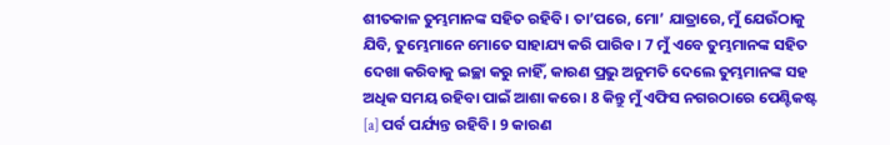ଶୀତକାଳ ତୁମ୍ଭମାନଙ୍କ ସହିତ ରହିବି। ତା’ପରେ, ମୋ’ ଯାତ୍ରାରେ, ମୁଁ ଯେଉଁଠାକୁ ଯିବି, ତୁମ୍ଭେମାନେ ମୋତେ ସାହାଯ୍ୟ କରି ପାରିବ। 7 ମୁଁ ଏବେ ତୁମ୍ଭମାନଙ୍କ ସହିତ ଦେଖା କରିବାକୁ ଇଚ୍ଛା କରୁ ନାହିଁ, କାରଣ ପ୍ରଭୁ ଅନୁମତି ଦେଲେ ତୁମ୍ଭମାନଙ୍କ ସହ ଅଧିକ ସମୟ ରହିବା ପାଇଁ ଆଶା କରେ। 8 କିନ୍ତୁ ମୁଁ ଏଫିସ ନଗରଠାରେ ପେଣ୍ଟିକଷ୍ଟ [a] ପର୍ବ ପର୍ଯ୍ୟନ୍ତ ରହିବି। 9 କାରଣ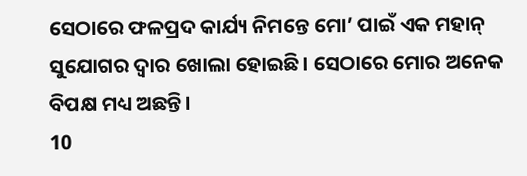ସେଠାରେ ଫଳପ୍ରଦ କାର୍ଯ୍ୟ ନିମନ୍ତେ ମୋ’ ପାଇଁ ଏକ ମହାନ୍ ସୁଯୋଗର ଦ୍ୱାର ଖୋଲା ହୋଇଛି। ସେଠାରେ ମୋର ଅନେକ ବିପକ୍ଷ ମଧ୍ୟ ଅଛନ୍ତି।
10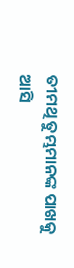ତୀମଥି ତୁମ୍ଭମାନଙ୍କ ପାଖକୁ ଆସି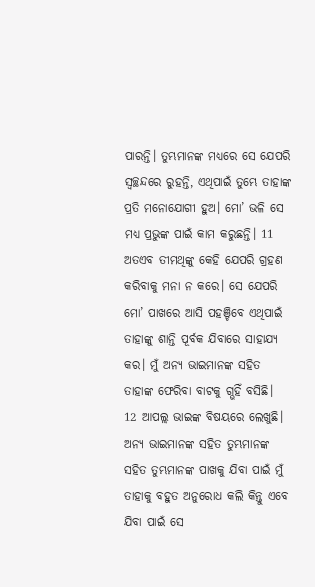ପାରନ୍ତି। ତୁମ୍ଭମାନଙ୍କ ମଧ୍ୟରେ ସେ ଯେପରି ସ୍ୱଚ୍ଛନ୍ଦରେ ରୁହନ୍ତି, ଏଥିପାଇଁ ତୁମ୍ଭେ ତାହାଙ୍କ ପ୍ରତି ମନୋଯୋଗୀ ହୁଅ। ମୋ’ ଭଳି ସେ ମଧ୍ୟ ପ୍ରଭୁଙ୍କ ପାଇଁ କାମ କରୁଛନ୍ତି। 11 ଅତଏବ ତୀମଥିଙ୍କୁ କେହି ଯେପରି ଗ୍ରହଣ କରିବାକୁ ମନା ନ କରେ। ସେ ଯେପରି ମୋ’ ପାଖରେ ଆସି ପହଞ୍ଚିବେ ଏଥିପାଇଁ ତାହାଙ୍କୁ ଶାନ୍ତି ପୂର୍ବକ ଯିବାରେ ସାହାଯ୍ୟ କର। ମୁଁ ଅନ୍ୟ ଭାଇମାନଙ୍କ ସହିତ ତାହାଙ୍କ ଫେରିବା ବାଟକୁ ଗ୍ଭହିଁ ବସିଛି।
12 ଆପଲ୍ଲ ଭାଇଙ୍କ ବିଷୟରେ ଲେଖୁଛି। ଅନ୍ୟ ଭାଇମାନଙ୍କ ସହିତ ତୁମ୍ଭମାନଙ୍କ ସହିତ ତୁମ୍ଭମାନଙ୍କ ପାଖକୁ ଯିବା ପାଇଁ ମୁଁ ତାହାକୁ ବହୁତ ଅନୁରୋଧ କଲି କିନ୍ତୁ ଏବେ ଯିବା ପାଇଁ ସେ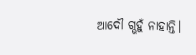ଆଦୌ ଗ୍ଭହୁଁ ନାହାନ୍ତି।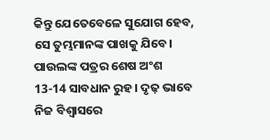କିନ୍ତୁ ଯେତେବେଳେ ସୁଯୋଗ ହେବ, ସେ ତୁମ୍ଭମାନଙ୍କ ପାଖକୁ ଯିବେ।
ପାଉଲଙ୍କ ପତ୍ରର ଶେଷ ଅଂଶ
13-14 ସାବଧାନ ରୁହ। ଦୃଢ଼ ଭାବେ ନିଜ ବିଶ୍ୱାସରେ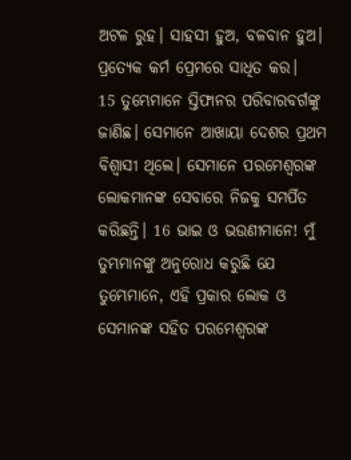ଅଟଳ ରୁହ। ସାହସୀ ହୁଅ, ବଳବାନ ହୁଅ। ପ୍ରତ୍ୟେକ କର୍ମ ପ୍ରେମରେ ସାଧିତ କର।
15 ତୁମ୍ଭେମାନେ ସ୍ତିଫାନର ପରିବାରବର୍ଗଙ୍କୁ ଜାଣିଛ। ସେମାନେ ଆଖାୟା ଦେଶର ପ୍ରଥମ ବିଶ୍ୱାସୀ ଥିଲେ। ସେମାନେ ପରମେଶ୍ୱରଙ୍କ ଲୋକମାନଙ୍କ ସେବାରେ ନିଜକୁ ସମର୍ପିତ କରିଛନ୍ତି। 16 ଭାଇ ଓ ଭଉଣୀମାନେ! ମୁଁ ତୁମ୍ଭମାନଙ୍କୁ ଅନୁରୋଧ କରୁଛି ଯେ ତୁମ୍ଭେମାନେ, ଏହି ପ୍ରକାର ଲୋକ ଓ ସେମାନଙ୍କ ସହିତ ପରମେଶ୍ୱରଙ୍କ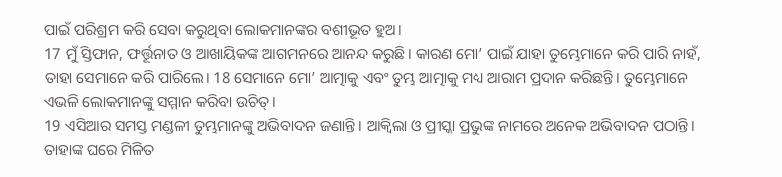ପାଇଁ ପରିଶ୍ରମ କରି ସେବା କରୁଥିବା ଲୋକମାନଙ୍କର ବଶୀଭୂତ ହୁଅ।
17 ମୁଁ ସ୍ତିଫାନ, ଫର୍ତ୍ତୂନାତ ଓ ଆଖାୟିକଙ୍କ ଆଗମନରେ ଆନନ୍ଦ କରୁଛି। କାରଣ ମୋ’ ପାଇଁ ଯାହା ତୁମ୍ଭେମାନେ କରି ପାରି ନାହଁ, ତାହା ସେମାନେ କରି ପାରିଲେ। 18 ସେମାନେ ମୋ’ ଆତ୍ମାକୁ ଏବଂ ତୁମ୍ଭ ଆତ୍ମାକୁ ମଧ୍ୟ ଆରାମ ପ୍ରଦାନ କରିଛନ୍ତି। ତୁମ୍ଭେମାନେ ଏଭଳି ଲୋକମାନଙ୍କୁ ସମ୍ମାନ କରିବା ଉଚିତ୍।
19 ଏସିଆର ସମସ୍ତ ମଣ୍ଡଳୀ ତୁମ୍ଭମାନଙ୍କୁ ଅଭିବାଦନ ଜଣାନ୍ତି। ଆକ୍ୱିଲା ଓ ପ୍ରୀସ୍କା ପ୍ରଭୁଙ୍କ ନାମରେ ଅନେକ ଅଭିବାଦନ ପଠାନ୍ତି। ତାହାଙ୍କ ଘରେ ମିଳିତ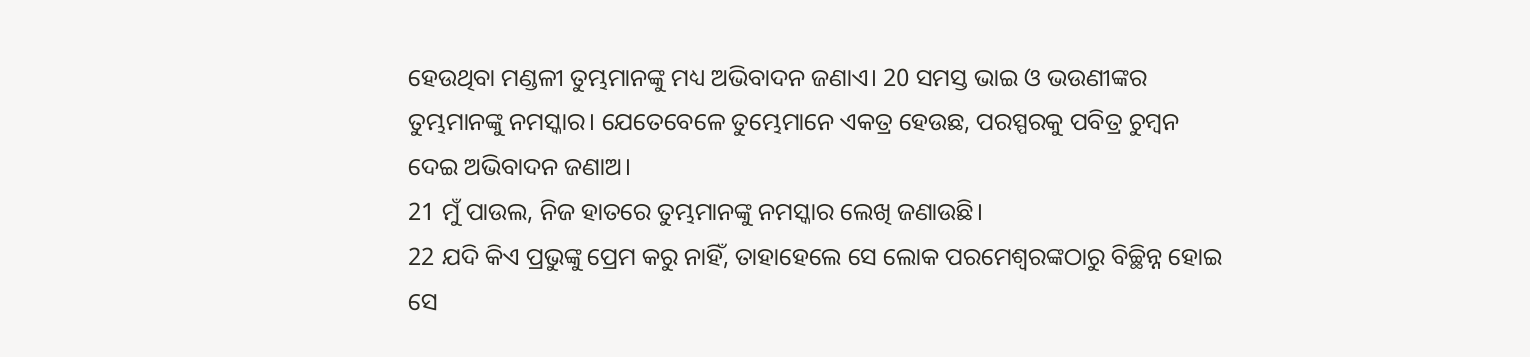ହେଉଥିବା ମଣ୍ଡଳୀ ତୁମ୍ଭମାନଙ୍କୁ ମଧ୍ୟ ଅଭିବାଦନ ଜଣାଏ। 20 ସମସ୍ତ ଭାଇ ଓ ଭଉଣୀଙ୍କର ତୁମ୍ଭମାନଙ୍କୁ ନମସ୍କାର। ଯେତେବେଳେ ତୁମ୍ଭେମାନେ ଏକତ୍ର ହେଉଛ, ପରସ୍ପରକୁ ପବିତ୍ର ଚୁମ୍ବନ ଦେଇ ଅଭିବାଦନ ଜଣାଅ।
21 ମୁଁ ପାଉଲ, ନିଜ ହାତରେ ତୁମ୍ଭମାନଙ୍କୁ ନମସ୍କାର ଲେଖି ଜଣାଉଛି।
22 ଯଦି କିଏ ପ୍ରଭୁଙ୍କୁ ପ୍ରେମ କରୁ ନାହିଁ, ତାହାହେଲେ ସେ ଲୋକ ପରମେଶ୍ୱରଙ୍କଠାରୁ ବିଚ୍ଛିନ୍ନ ହୋଇ ସେ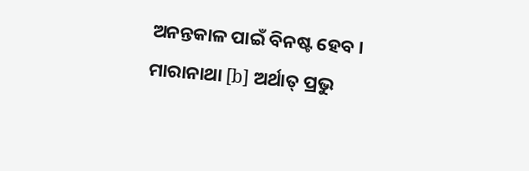ଅନନ୍ତକାଳ ପାଇଁ ବିନଷ୍ଟ ହେବ।
ମାରାନାଥା [b] ଅର୍ଥାତ୍ ପ୍ରଭୁ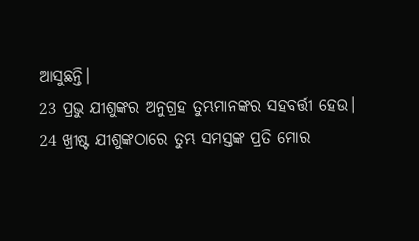ଆସୁଛନ୍ତି।
23 ପ୍ରଭୁ ଯୀଶୁଙ୍କର ଅନୁଗ୍ରହ ତୁମ୍ଭମାନଙ୍କର ସହବର୍ତ୍ତୀ ହେଉ।
24 ଖ୍ରୀଷ୍ଟ ଯୀଶୁଙ୍କଠାରେ ତୁମ୍ଭ ସମସ୍ତଙ୍କ ପ୍ରତି ମୋର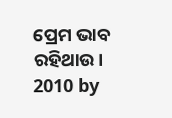ପ୍ରେମ ଭାବ ରହିଥାଉ।
2010 by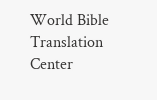World Bible Translation Center